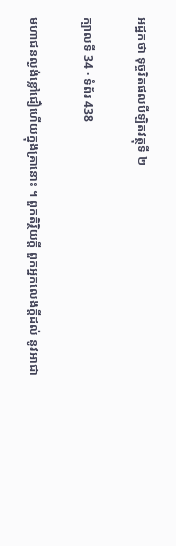អដ្ឋកថា ទុច្ចរិតផលបីឡិតវត្ថុទី ២

ក្បាលទី 34 · ទំព័រ 438

មហាជនល្ងង់ខ្លៅជឿហើយក្នុងគ្រានោះ ។ ពួកតិរ្ថិយក្តី ពួកអ្នកលេងក្តីដល់ នូវអាជា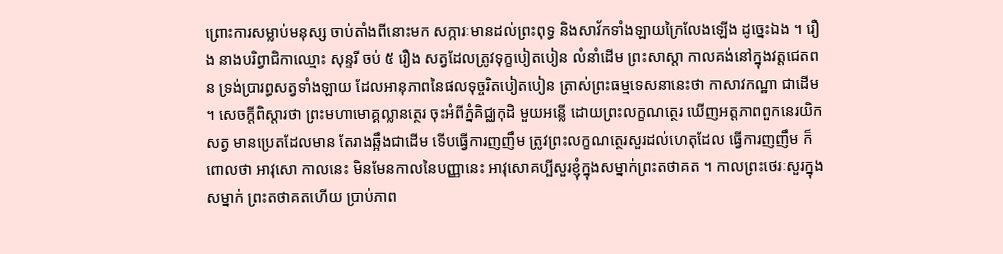ព្រោះការសម្លាប់មនុស្ស ចាប់តាំងពីនោះមក សក្ការៈមានដល់ព្រះពុទ្ធ និងសាវ័កទាំងឡាយក្រៃលែងឡើង ដូច្នេះឯង ។ រឿង នាងបរិព្វាជិកាឈ្មោះ សុន្ទរី ចប់ ៥ រឿង សត្វដែលត្រូវទុក្ខបៀតបៀន លំនាំដើម ព្រះសាស្តា កាលគង់នៅក្នុងវត្តជេតពន ទ្រង់ប្រារព្ធសត្វទាំងឡាយ ដែលអានុភាពនៃផលទុច្ចរិតបៀតបៀន ត្រាស់ព្រះធម្មទេសនានេះថា កាសាវកណ្ឋា ជាដើម ។ សេចក្តីពិស្តារថា ព្រះមហាមោគ្គល្លានត្ថេរ ចុះអំពីភ្នំគិជ្ឈកុដិ មួយអន្លើ ដោយព្រះលក្ខណត្ថេរ ឃើញអត្តភាពពួកនេរយិកសត្វ មានប្រេតដែលមាន តែរាងឆ្អឹងជាដើម ទើបធ្វើការញញឹម ត្រូវព្រះលក្ខណត្ថេរសួរដល់ហេតុដែល ធ្វើការញញឹម ក៏ពោលថា អាវុសោ កាលនេះ មិនមែនកាលនៃបញ្ញានេះ អាវុសោគប្បីសួរខ្ញុំក្នុងសម្នាក់ព្រះតថាគត ។ កាលព្រះថេរៈសួរក្នុងសម្នាក់ ព្រះតថាគតហើយ ប្រាប់ភាព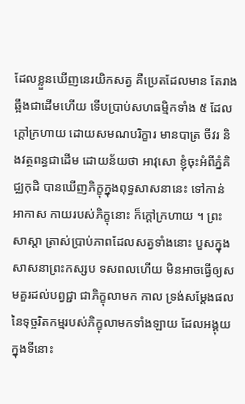ដែលខ្លួនឃើញនេរយិកសត្វ គឺប្រេតដែលមាន តែរាងឆ្អឹងជាដើមហើយ ទើបប្រាប់សហធម្មិកទាំង ៥ ដែលក្តៅក្រហាយ ដោយសមណបរិក្ខារ មានបាត្រ ចីវរ និងវត្ថពន្ធជាដើម ដោយន័យថា អាវុសោ ខ្ញុំចុះអំពីភ្នំគិជ្ឈកុដិ បានឃើញភិក្ខុក្នុងពុទ្ធសាសនានេះ ទៅកាន់ អាកាស កាយរបស់ភិក្ខុនោះ ក៏ក្តៅក្រហាយ ។ ព្រះសាស្តា ត្រាស់ប្រាប់ភាពដែលសត្វទាំងនោះ បួសក្នុងសាសនាព្រះកស្សប ទសពលហើយ មិនអាចធ្វើឲ្យសមគួរដល់បព្វជ្ជា ជាភិក្ខុលាមក កាល ទ្រង់សម្តែងផលនៃទុច្ចរិតកម្មរបស់ភិក្ខុលាមកទាំងឡាយ ដែលអង្គុយក្នុងទីនោះ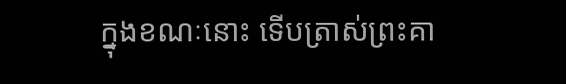ក្នុងខណៈនោះ ទើបត្រាស់ព្រះគា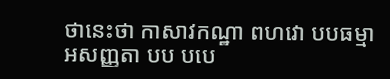ថានេះថា កាសាវកណ្ឋា ពហវោ បបធម្មា អសញ្ញតា បប បបេ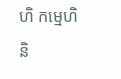ហិ កម្មេហិ និ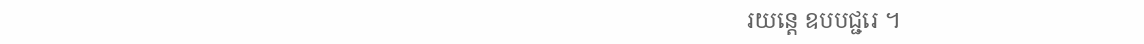រយន្តេ ឧបបជ្ជរេ ។